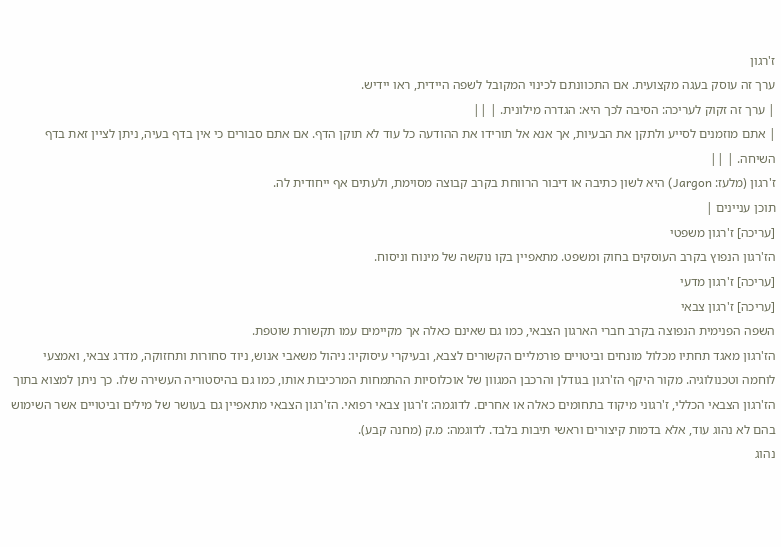ז'רגון
ערך זה עוסק בעגה מקצועית. אם התכוונתם לכינוי המקובל לשפה היידית, ראו יידיש.
| ערך זה זקוק לעריכה: הסיבה לכך היא: הגדרה מילונית. | ||
| אתם מוזמנים לסייע ולתקן את הבעיות, אך אנא אל תורידו את ההודעה כל עוד לא תוקן הדף. אם אתם סבורים כי אין בדף בעיה, ניתן לציין זאת בדף השיחה. | ||
ז'רגון (מלעז: Jargon) היא לשון כתיבה או דיבור הרווחת בקרב קבוצה מסוימת, ולעתים אף ייחודית לה.
תוכן עניינים |
[עריכה] ז'רגון משפטי
הז'רגון הנפוץ בקרב העוסקים בחוק ומשפט. מתאפיין בקו נוקשה של מינוח וניסוח.
[עריכה] ז'רגון מדעי
[עריכה] ז'רגון צבאי
השפה הפנימית הנפוצה בקרב חברי הארגון הצבאי, כמו גם שאינם כאלה אך מקיימים עמו תקשורת שוטפת.
הז'רגון מאגד תחתיו מכלול מונחים וביטויים פורמליים הקשורים לצבא, ובעיקרי עיסוקיו: ניהול משאבי אנוש, ניוד סחורות ותחזוקה, מדרג צבאי, ואמצעי לוחמה וטכנולוגיה. מקור היקף הז'רגון בגודלן והרכבן המגוון של אוכלוסיות ההתמחות המרכיבות אותו, כמו גם בהיסטוריה העשירה שלו. כך ניתן למצוא בתוך הז'רגון הצבאי הכללי, ז'רגוני מיקוד בתחומים כאלה או אחרים. לדוגמה: ז'רגון צבאי רפואי. הז'רגון הצבאי מתאפיין גם בעושר של מילים וביטויים אשר השימוש בהם לא נהוג עוד, אלא בדמות קיצורים וראשי תיבות בלבד. לדוגמה: מ.ק (מחנה קבע).
נהוג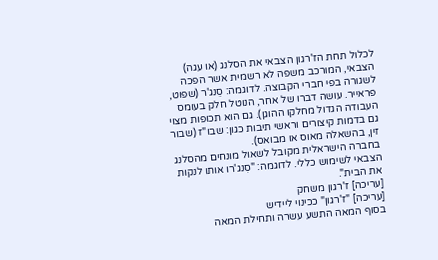לכלול תחת הז'רגון הצבאי את הסלנג (או עגה) הצבאי, המורכב משפה לא רשמית אשר הפכה לשגורה בפי חברי הקבוצה. לדוגמה: סֵנג'ר (שפוט, פראייר. עושה דברו של אחר, הנוטל חלק בעומס העבודה הגדול מחלקו ההוגן). גם הוא תכופות מצוי גם בדמות קיצורים וראשי תיבות כגון: שבו"ז (שבור זין, בהשאלה מאוס או מבואס).
בחברה הישראלית מקובל לשאול מונחים מהסלנג הצבאי לשימוש כללי. לדוגמה: "סִנג'רו אותו לנקות את הבית".
[עריכה] ז'רגון משחק
[עריכה] "ז'רגון" ככינוי ליידיש
בסוף המאה התשע עשרה ותחילת המאה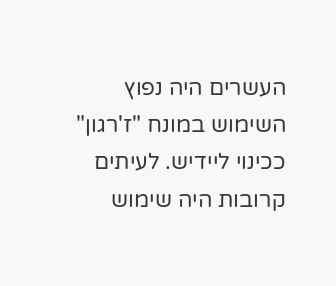העשרים היה נפוץ השימוש במונח "ז'רגון" ככינוי ליידיש. לעיתים קרובות היה שימוש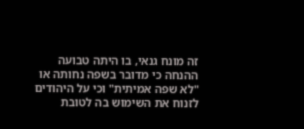זה מונח גנאי, בו היתה טבועה ההנחה כי מדובר בשפה נחותה או "לא שפה אמיתית" וכי על היהודים לזנוח את השימוש בה לטובת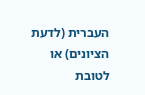העברית (לדעת הציונים) או לטובת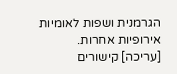הגרמנית ושפות לאומיות אירופיות אחרות.
[עריכה] קישורים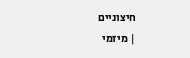חיצוניים
| מיזמי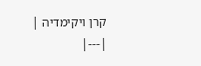קרן ויקימדיה |
|---|